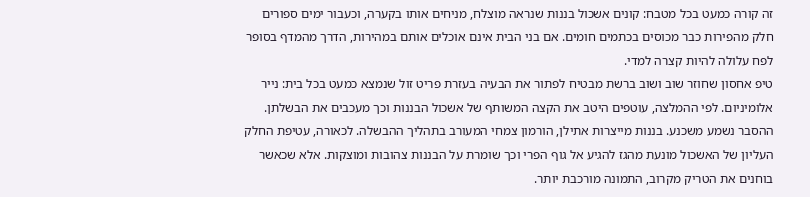זה קורה כמעט בכל מטבח: קונים אשכול בננות שנראה מוצלח, מניחים אותו בקערה, וכעבור ימים ספורים חלק מהפירות כבר מכוסים בכתמים חומים. אם בני הבית אינם אוכלים אותם במהירות, הדרך מהמדף בסופר לפח עלולה להיות קצרה למדי.
טיפ אחסון שחוזר שוב ושוב ברשת מבטיח לפתור את הבעיה בעזרת פריט זול שנמצא כמעט בכל בית: נייר אלומיניום. לפי ההמלצה, עוטפים היטב את הקצה המשותף של אשכול הבננות וכך מעכבים את הבשלתן.
ההסבר נשמע משכנע. בננות מייצרות אתילן, הורמון צמחי המעורב בתהליך ההבשלה. לכאורה, עטיפת החלק העליון של האשכול מונעת מהגז להגיע אל גוף הפרי וכך שומרת על הבננות צהובות ומוצקות. אלא שכאשר בוחנים את הטריק מקרוב, התמונה מורכבת יותר.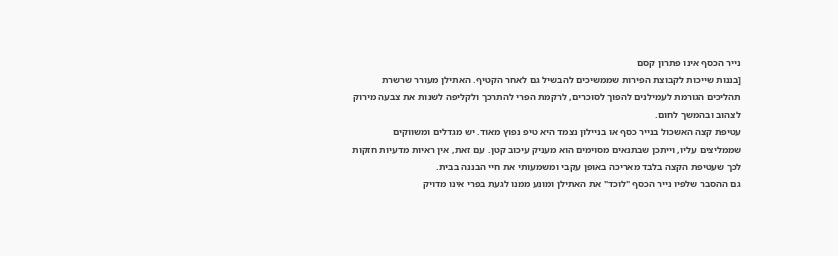נייר הכסף אינו פתרון קסם
[בננות שייכות לקבוצת הפירות שממשיכים להבשיל גם לאחר הקטיף. האתילן מעורר שרשרת תהליכים הגורמת לעמילנים להפוך לסוכרים, לרקמת הפרי להתרכך ולקליפה לשנות את צבעה מירוק לצהוב ובהמשך לחום.
עטיפת קצה האשכול בנייר כסף או בניילון נצמד היא טיפ נפוץ מאוד. יש מגדלים ומשווקים שממליצים עליו, וייתכן שבתנאים מסוימים הוא מעניק עיכוב קטן. עם זאת, אין ראיות מדעיות חזקות לכך שעטיפת הקצה בלבד מאריכה באופן עקבי ומשמעותי את חיי הבננה בבית.
גם ההסבר שלפיו נייר הכסף "לוכד" את האתילן ומונע ממנו לגעת בפרי אינו מדויק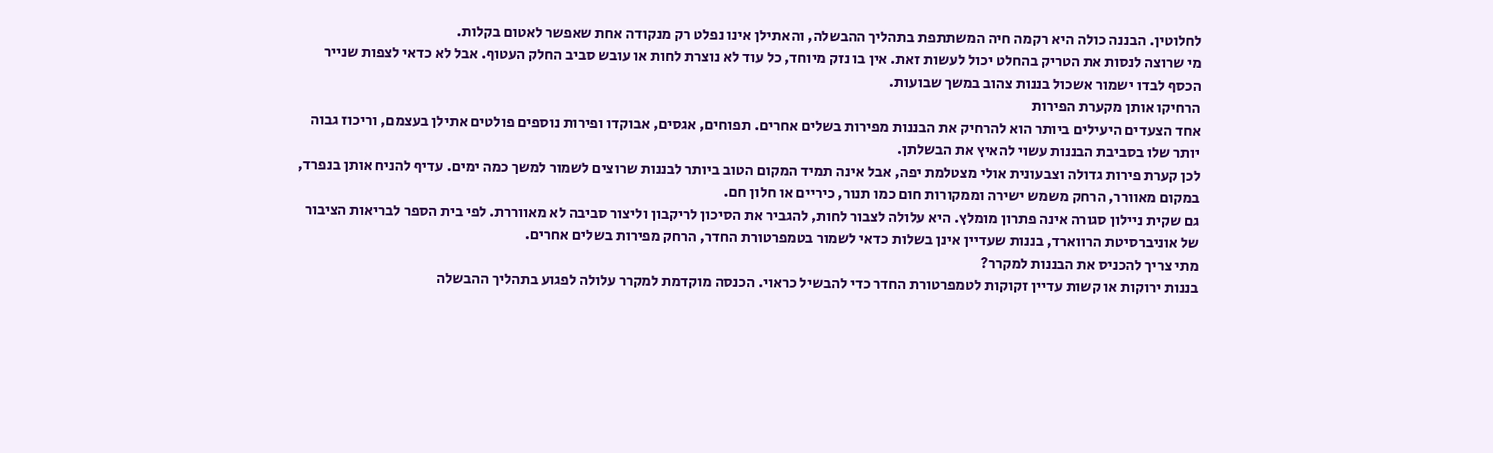לחלוטין. הבננה כולה היא רקמה חיה המשתתפת בתהליך ההבשלה, והאתילן אינו נפלט רק מנקודה אחת שאפשר לאטום בקלות.
מי שרוצה לנסות את הטריק בהחלט יכול לעשות זאת. אין בו נזק מיוחד, כל עוד לא נוצרת לחות או עובש סביב החלק העטוף. אבל לא כדאי לצפות שנייר הכסף לבדו ישמור אשכול בננות צהוב במשך שבועות.
הרחיקו אותן מקערת הפירות
אחד הצעדים היעילים ביותר הוא להרחיק את הבננות מפירות בשלים אחרים. תפוחים, אגסים, אבוקדו ופירות נוספים פולטים אתילן בעצמם, וריכוז גבוה יותר שלו בסביבת הבננות עשוי להאיץ את הבשלתן.
לכן קערת פירות גדולה וצבעונית אולי מצטלמת יפה, אבל אינה תמיד המקום הטוב ביותר לבננות שרוצים לשמור למשך כמה ימים. עדיף להניח אותן בנפרד, במקום מאוורר, הרחק משמש ישירה וממקורות חום כמו תנור, כיריים או חלון חם.
גם שקית ניילון סגורה אינה פתרון מומלץ. היא עלולה לצבור לחות, להגביר את הסיכון לריקבון וליצור סביבה לא מאווררת. לפי בית הספר לבריאות הציבור של אוניברסיטת הרווארד, בננות שעדיין אינן בשלות כדאי לשמור בטמפרטורת החדר, הרחק מפירות בשלים אחרים.
מתי צריך להכניס את הבננות למקרר?
בננות ירוקות או קשות עדיין זקוקות לטמפרטורת החדר כדי להבשיל כראוי. הכנסה מוקדמת למקרר עלולה לפגוע בתהליך ההבשלה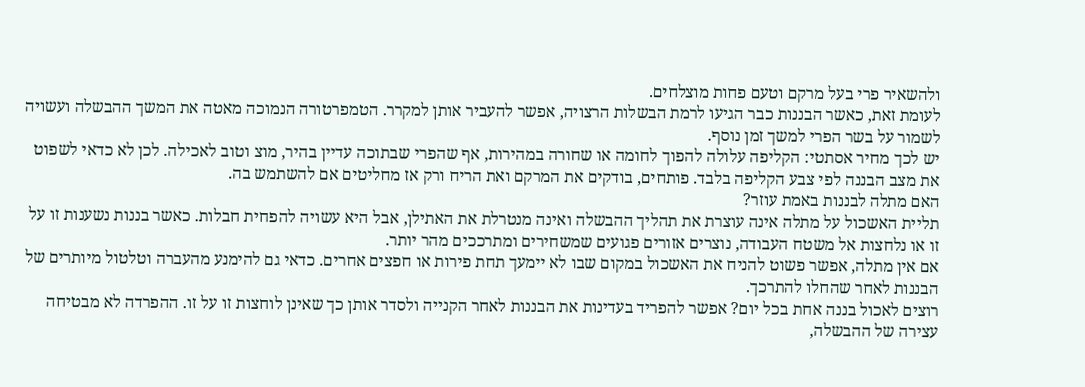ולהשאיר פרי בעל מרקם וטעם פחות מוצלחים.
לעומת זאת, כאשר הבננות כבר הגיעו לרמת הבשלות הרצויה, אפשר להעביר אותן למקרר. הטמפרטורה הנמוכה מאטה את המשך ההבשלה ועשויה לשמור על בשר הפרי למשך זמן נוסף.
יש לכך מחיר אסתטי: הקליפה עלולה להפוך לחומה או שחורה במהירות, אף שהפרי שבתוכה עדיין בהיר, מוצ וטוב לאכילה. לכן לא כדאי לשפוט את מצב הבננה לפי צבע הקליפה בלבד. פותחים, בודקים את המרקם ואת הריח ורק אז מחליטים אם להשתמש בה.
האם מתלה לבננות באמת עוזר?
תליית האשכול על מתלה אינה עוצרת את תהליך ההבשלה ואינה מנטרלת את האתילן, אבל היא עשויה להפחית חבלות. כאשר בננות נשענות זו על זו או נלחצות אל משטח העבודה, נוצרים אזורים פגועים שמשחירים ומתרככים מהר יותר.
אם אין מתלה, אפשר פשוט להניח את האשכול במקום שבו לא יימעך תחת פירות או חפצים אחרים. כדאי גם להימנע מהעברה וטלטול מיותרים של הבננות לאחר שהחלו להתרכך.
רוצים לאכול בננה אחת בכל יום? אפשר להפריד בעדינות את הבננות לאחר הקנייה ולסדר אותן כך שאינן לוחצות זו על זו. ההפרדה לא מבטיחה עצירה של ההבשלה,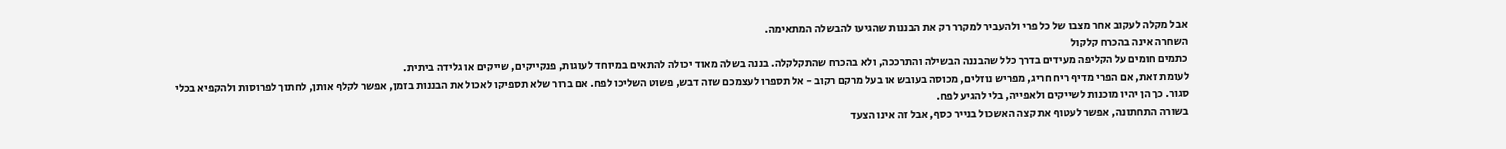אבל מקלה לעקוב אחר מצבו של כל פרי ולהעביר למקרר רק את הבננות שהגיעו להבשלה המתאימה.
השחרה אינה בהכרח קלקול
כתמים חומים על הקליפה מעידים בדרך כלל שהבננה הבשילה והתרככה, ולא בהכרח שהתקלקלה. בננה בשלה מאוד יכולה להתאים במיוחד לעוגות, פנקייקים, שייקים או גלידה ביתית.
לעומת זאת, אם הפרי מדיף ריח חריג, מפריש נוזלים, מכוסה בעובש או בעל מרקם רקוב - אל תספרו לעצמכם שזה דבש, פשוט השליכו לפח. אם ברור שלא תספיקו לאכול את הבננות בזמן, אפשר לקלף אותן, לחתוך לפרוסות ולהקפיא בכלי סגור. כך הן יהיו מוכנות לשייקים ולאפייה, בלי להגיע לפח.
בשורה התחתונה, אפשר לעטוף את קצה האשכול בנייר כסף, אבל זה אינו הצעד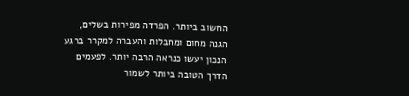החשוב ביותר. הפרדה מפירות בשלים, הגנה מחום ומחבלות והעברה למקרר ברגע הנכון יעשו כנראה הרבה יותר. לפעמים הדרך הטובה ביותר לשמור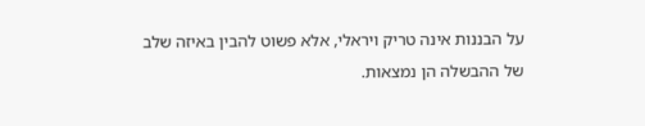על הבננות אינה טריק ויראלי, אלא פשוט להבין באיזה שלב של ההבשלה הן נמצאות.